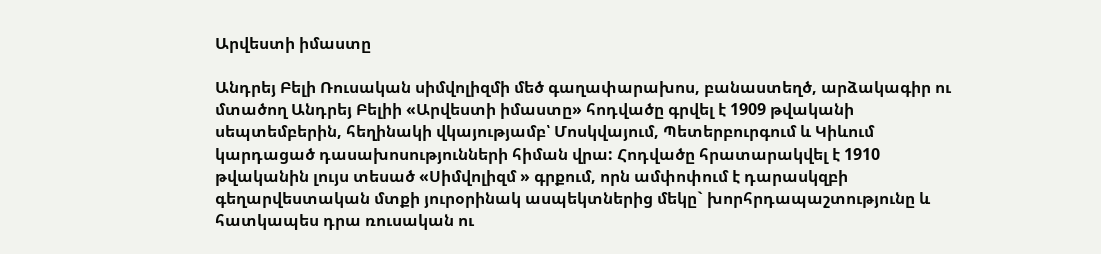Արվեստի իմաստը

Անդրեյ Բելի Ռուսական սիմվոլիզմի մեծ գաղափարախոս, բանաստեղծ, արձակագիր ու մտածող Անդրեյ Բելիի «Արվեստի իմաստը» հոդվածը գրվել է 1909 թվականի սեպտեմբերին, հեղինակի վկայությամբ՝ Մոսկվայում, Պետերբուրգում և Կիևում կարդացած դասախոսությունների հիման վրա: Հոդվածը հրատարակվել է 1910 թվականին լույս տեսած «Սիմվոլիզմ » գրքում, որն ամփոփում է դարասկզբի գեղարվեստական մտքի յուրօրինակ ասպեկտներից մեկը` խորհրդապաշտությունը և հատկապես դրա ռուսական ու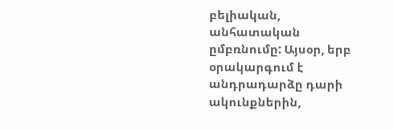բելիական, անհատական ըմբռնումը: Այսօր, երբ օրակարգում է անդրադարձը դարի ակունքներին,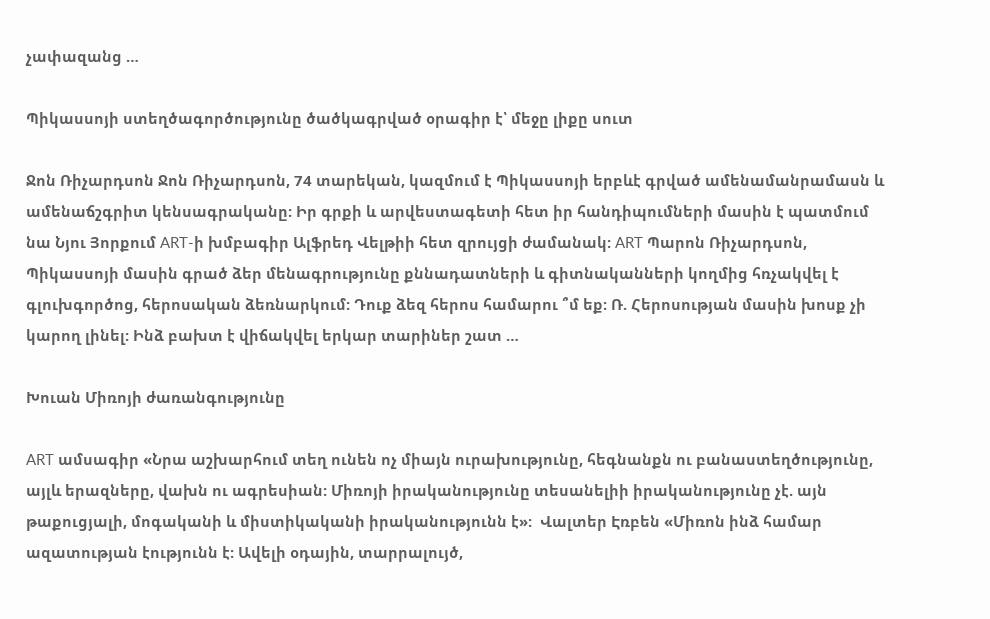չափազանց …

Պիկասսոյի ստեղծագործությունը ծածկագրված օրագիր է՝ մեջը լիքը սուտ

Ջոն Ռիչարդսոն Ջոն Ռիչարդսոն, 74 տարեկան, կազմում է Պիկասսոյի երբևէ գրված ամենամանրամասն և ամենաճշգրիտ կենսագրականը: Իր գրքի և արվեստագետի հետ իր հանդիպումների մասին է պատմում նա Նյու Յորքում ART-ի խմբագիր Ալֆրեդ Վելթիի հետ զրույցի ժամանակ: ART Պարոն Ռիչարդսոն, Պիկասսոյի մասին գրած ձեր մենագրությունը քննադատների և գիտնականների կողմից հռչակվել է գլուխգործոց, հերոսական ձեռնարկում: Դուք ձեզ հերոս համարու ՞մ եք: Ռ. Հերոսության մասին խոսք չի կարող լինել: Ինձ բախտ է վիճակվել երկար տարիներ շատ …

Խուան Միռոյի ժառանգությունը

ART ամսագիր «Նրա աշխարհում տեղ ունեն ոչ միայն ուրախությունը, հեգնանքն ու բանաստեղծությունը, այլև երազները, վախն ու ագրեսիան: Միռոյի իրականությունը տեսանելիի իրականությունը չէ. այն թաքուցյալի, մոգականի և միստիկականի իրականությունն է»:  Վալտեր Էռբեն «Միռոն ինձ համար ազատության էությունն է: Ավելի օդային, տարրալույծ,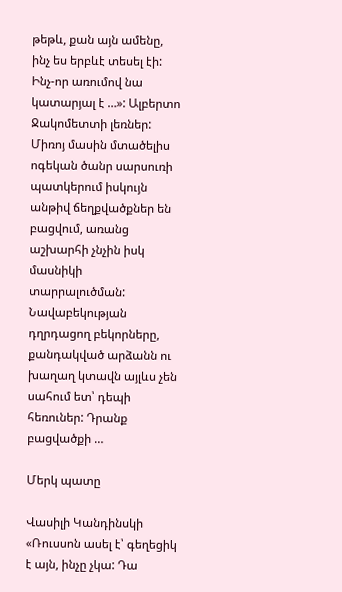թեթև, քան այն ամենը, ինչ ես երբևէ տեսել էի: Ինչ-որ առումով նա կատարյալ է …»: Ալբերտո Ջակոմետտի լեռներ: Միռոյ մասին մտածելիս ոգեկան ծանր սարսուռի պատկերում իսկույն անթիվ ճեղքվածքներ են բացվում, առանց աշխարհի չնչին իսկ մասնիկի տարրալուծման: Նավաբեկության դղրդացող բեկորները, քանդակված արձանն ու խաղաղ կտավն այլևս չեն սահում ետ՝ դեպի հեռուներ: Դրանք բացվածքի …

Մերկ պատը

Վասիլի Կանդինսկի «Ռուսսոն ասել է՝ գեղեցիկ է այն, ինչը չկա: Դա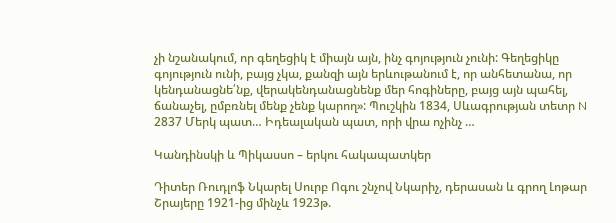չի նշանակում, որ գեղեցիկ է միայն այն, ինչ գոյություն չունի: Գեղեցիկը գոյություն ունի, բայց չկա, քանզի այն երևութանում է, որ անհետանա, որ կենդանացնե՛նք, վերակենդանացնենք մեր հոգիները, բայց այն պահել, ճանաչել, ըմբռնել մենք չենք կարող»: Պուշկին 1834, Սևագրության տետր N 2837 Մերկ պատ… Իդեալական պատ, որի վրա ոչինչ …

Կանդինսկի և Պիկասսո – երկու հակապատկեր

Դիտեր Ռուդլոֆ Նկարել Սուրբ Ոգու շնչով Նկարիչ, դերասան և գրող Լոթար Շրայերը 1921-ից մինչև 1923թ.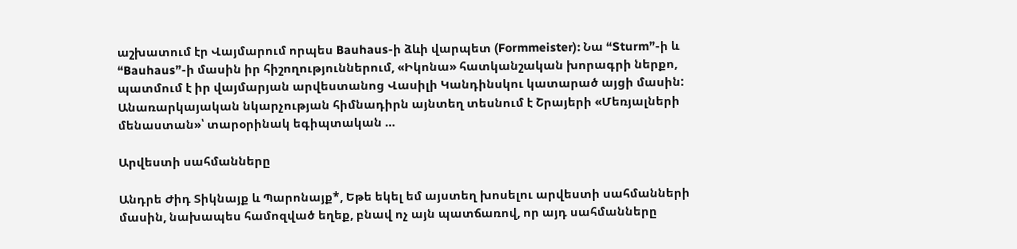աշխատում էր Վայմարում որպես Bauhaus-ի ձևի վարպետ (Formmeister): Նա “Sturm”-ի և “Bauhaus”-ի մասին իր հիշողություններում, «Իկոնա» հատկանշական խորագրի ներքո, պատմում է իր վայմարյան արվեստանոց Վասիլի Կանդինսկու կատարած այցի մասին: Անառարկայական նկարչության հիմնադիրն այնտեղ տեսնում է Շրայերի «Մեռյալների մենաստան»՝ տարօրինակ եգիպտական …

Արվեստի սահմանները

Անդրե Ժիդ Տիկնայք և Պարոնայք*, Եթե եկել եմ այստեղ խոսելու արվեստի սահմանների մասին, նախապես համոզված եղեք, բնավ ոչ այն պատճառով, որ այդ սահմանները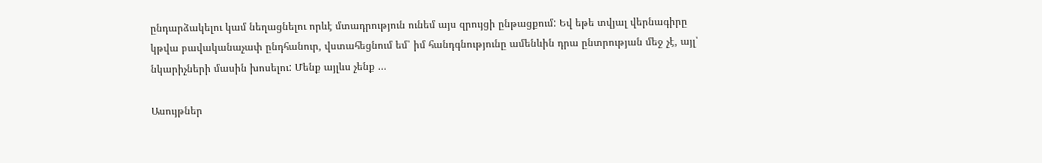ընդարձակելու կամ նեղացնելու որևէ մտադրություն ունեմ այս զրույցի ընթացքում: Եվ եթե տվյալ վերնագիրը կթվա բավականաչափ ընդհանուր, վստահեցնում եմ՝ իմ հանդգնությունը ամենևին դրա ընտրության մեջ չէ, այլ՝ նկարիչների մասին խոսելու: Մենք այլևս չենք …

Ասույթներ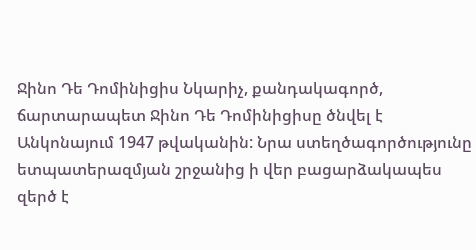Ջինո Դե Դոմինիցիս Նկարիչ, քանդակագործ, ճարտարապետ Ջինո Դե Դոմինիցիսը ծնվել է Անկոնայում 1947 թվականին: Նրա ստեղծագործությունը ետպատերազմյան շրջանից ի վեր բացարձակապես զերծ է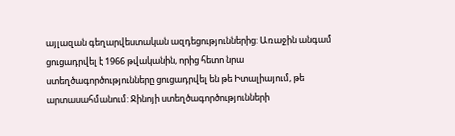այլազան գեղարվեստական ազդեցություններից: Առաջին անգամ ցուցադրվել է 1966 թվականին, որից հետո նրա ստեղծագործությունները ցուցադրվել են թե Իտալիայում, թե արտասահմանում: Ջինոյի ստեղծագործությունների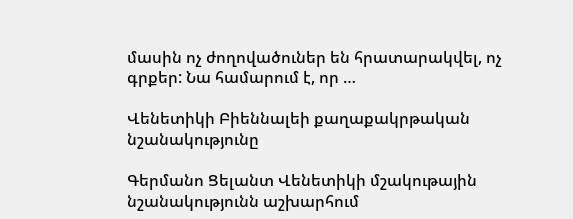մասին ոչ ժողովածուներ են հրատարակվել, ոչ գրքեր: Նա համարում է, որ …

Վենետիկի Բիեննալեի քաղաքակրթական նշանակությունը

Գերմանո Ցելանտ Վենետիկի մշակութային նշանակությունն աշխարհում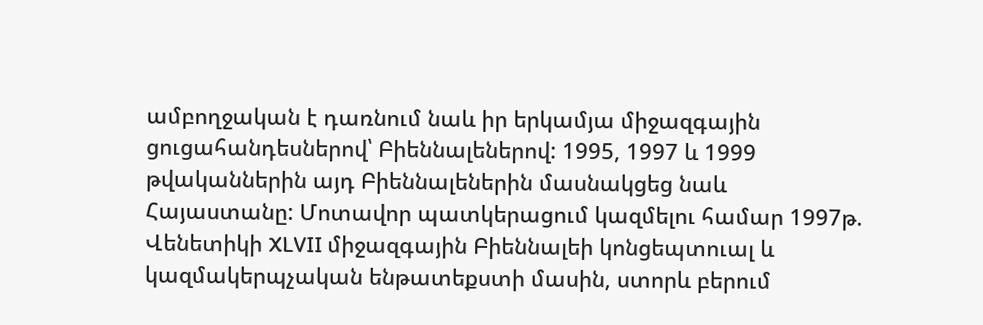ամբողջական է դառնում նաև իր երկամյա միջազգային ցուցահանդեսներով՝ Բիեննալեներով: 1995, 1997 և 1999 թվականներին այդ Բիեննալեներին մասնակցեց նաև Հայաստանը: Մոտավոր պատկերացում կազմելու համար 1997թ. Վենետիկի XLVII միջազգային Բիեննալեի կոնցեպտուալ և կազմակերպչական ենթատեքստի մասին, ստորև բերում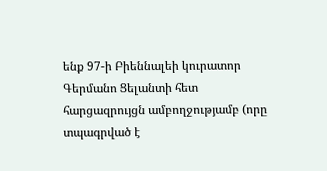ենք 97-ի Բիեննալեի կուրատոր Գերմանո Ցելանտի հետ հարցազրույցն ամբողջությամբ (որը տպագրված է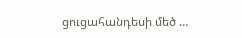ցուցահանդեսի մեծ …